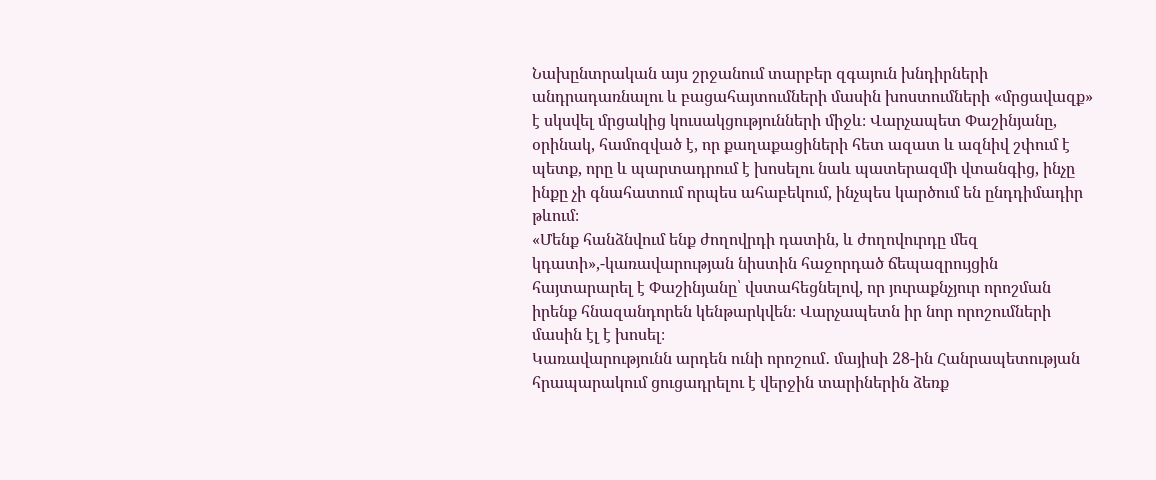Նախընտրական այս շրջանում տարբեր զգայուն խնդիրների անդրադառնալու և բացահայտումների մասին խոստումների «մրցավազք» է սկսվել մրցակից կուսակցությունների միջև։ Վարչապետ Փաշինյանը, օրինակ, համոզված է, որ քաղաքացիների հետ ազատ և ազնիվ շփում է պետք, որը և պարտադրում է խոսելու նաև պատերազմի վտանգից, ինչը ինքը չի գնահատում որպես ահաբեկում, ինչպես կարծում են ընդդիմադիր թևում։
«Մենք հանձնվում ենք ժողովրդի դատին, և ժողովուրդը մեզ կդատի»,-կառավարության նիստին հաջորդած ճեպազրույցին հայտարարել է Փաշինյանը՝ վստահեցնելով, որ յուրաքնչյուր որոշման իրենք հնազանդորեն կենթարկվեն։ Վարչապետն իր նոր որոշումների մասին էլ է խոսել։
Կառավարությունն արդեն ունի որոշում․ մայիսի 28-ին Հանրապետության հրապարակում ցուցադրելու է վերջին տարիներին ձեռք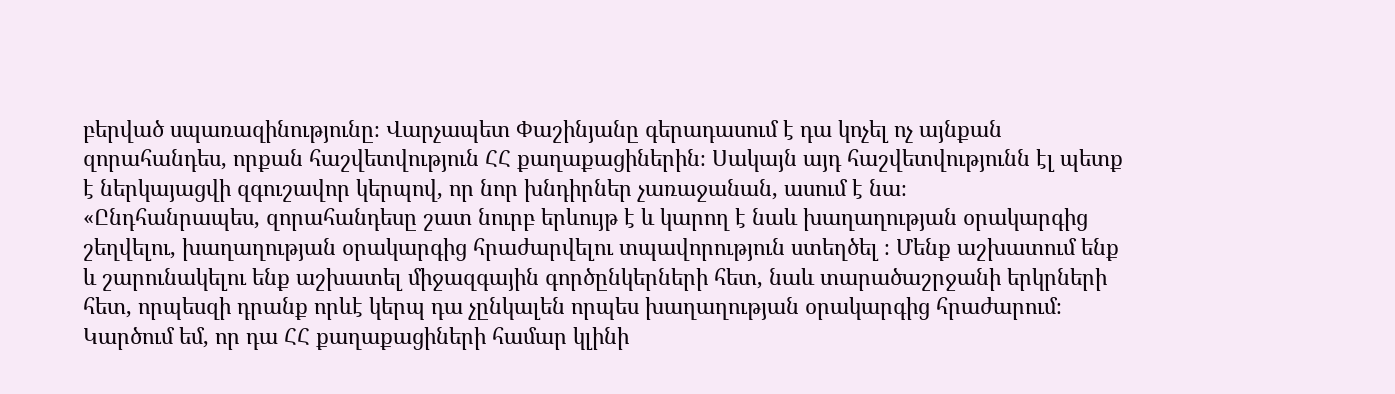բերված սպառազինությունը։ Վարչապետ Փաշինյանը գերադասում է դա կոչել ոչ այնքան զորահանդես, որքան հաշվետվություն ՀՀ քաղաքացիներին։ Սակայն այդ հաշվետվությունն էլ պետք է ներկայացվի զգուշավոր կերպով, որ նոր խնդիրներ չառաջանան, ասում է նա։
«Ընդհանրապես, զորահանդեսը շատ նուրբ երևույթ է և կարող է նաև խաղաղության օրակարգից շեղվելու, խաղաղության օրակարգից հրաժարվելու տպավորություն ստեղծել ։ Մենք աշխատում ենք և շարունակելու ենք աշխատել միջազգային գործընկերների հետ, նաև տարածաշրջանի երկրների հետ, որպեսզի դրանք որևէ կերպ դա չընկալեն որպես խաղաղության օրակարգից հրաժարում։ Կարծում եմ, որ դա ՀՀ քաղաքացիների համար կլինի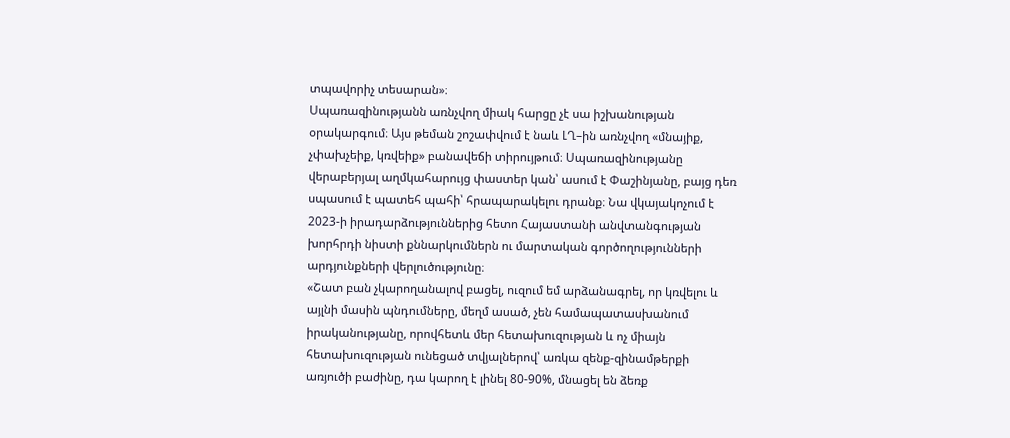տպավորիչ տեսարան»։
Սպառազինությանն առնչվող միակ հարցը չէ սա իշխանության օրակարգում։ Այս թեման շոշափվում է նաև ԼՂ–ին առնչվող «մնայիք, չփախչեիք, կռվեիք» բանավեճի տիրույթում։ Սպառազինությանը վերաբերյալ աղմկահարույց փաստեր կան՝ ասում է Փաշինյանը, բայց դեռ սպասում է պատեհ պահի՝ հրապարակելու դրանք։ Նա վկայակոչում է 2023-ի իրադարձություններից հետո Հայաստանի անվտանգության խորհրդի նիստի քննարկումներն ու մարտական գործողությունների արդյունքների վերլուծությունը։
«Շատ բան չկարողանալով բացել, ուզում եմ արձանագրել, որ կռվելու և այլնի մասին պնդումները, մեղմ ասած, չեն համապատասխանում իրականությանը, որովհետև մեր հետախուզության և ոչ միայն հետախուզության ունեցած տվյալներով՝ առկա զենք-զինամթերքի առյուծի բաժինը, դա կարող է լինել 80-90%, մնացել են ձեռք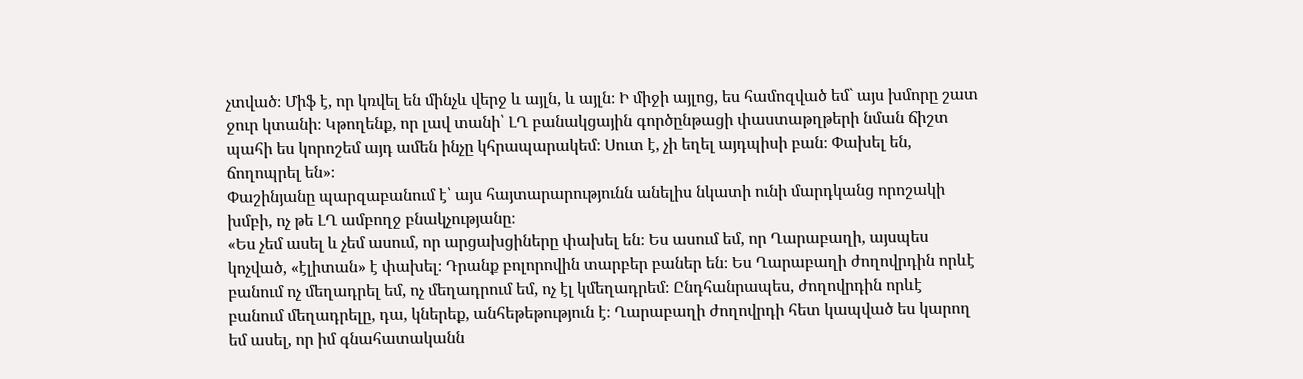չտված։ Միֆ է, որ կռվել են մինչև վերջ և այլն, և այլն։ Ի միջի այլոց, ես համոզված եմ` այս խմորը շատ ջուր կտանի։ Կթողենք, որ լավ տանի՝ ԼՂ բանակցային գործընթացի փաստաթղթերի նման ճիշտ պահի ես կորոշեմ այդ ամեն ինչը կհրապարակեմ։ Սուտ է, չի եղել այդպիսի բան։ Փախել են, ճողոպրել են»։
Փաշինյանը պարզաբանում է՝ այս հայտարարությունն անելիս նկատի ունի մարդկանց որոշակի խմբի, ոչ թե ԼՂ ամբողջ բնակչությանը։
«Ես չեմ ասել և չեմ ասում, որ արցախցիները փախել են։ Ես ասում եմ, որ Ղարաբաղի, այսպես կոչված, «էլիտան» է փախել։ Դրանք բոլորովին տարբեր բաներ են։ Ես Ղարաբաղի ժողովրդին որևէ բանում ոչ մեղադրել եմ, ոչ մեղադրում եմ, ոչ էլ կմեղադրեմ։ Ընդհանրապես, ժողովրդին որևէ բանում մեղադրելը, դա, կներեք, անհեթեթություն է։ Ղարաբաղի ժողովրդի հետ կապված ես կարող եմ ասել, որ իմ գնահատականն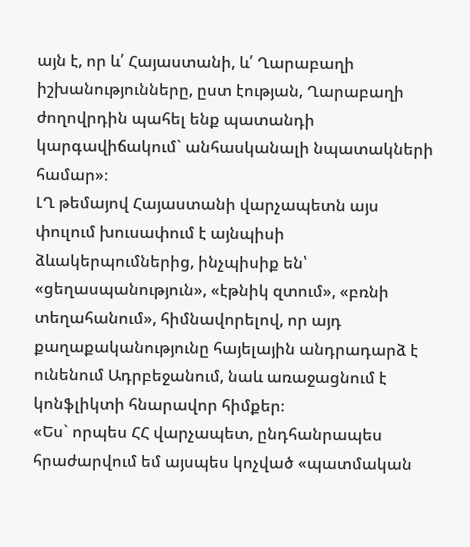այն է, որ և՛ Հայաստանի, և՛ Ղարաբաղի իշխանությունները, ըստ էության, Ղարաբաղի ժողովրդին պահել ենք պատանդի կարգավիճակում` անհասկանալի նպատակների համար»։
ԼՂ թեմայով Հայաստանի վարչապետն այս փուլում խուսափում է այնպիսի ձևակերպումներից, ինչպիսիք են՝ «ցեղասպանություն», «էթնիկ զտում», «բռնի տեղահանում», հիմնավորելով, որ այդ քաղաքականությունը հայելային անդրադարձ է ունենում Ադրբեջանում, նաև առաջացնում է կոնֆլիկտի հնարավոր հիմքեր։
«Ես` որպես ՀՀ վարչապետ, ընդհանրապես հրաժարվում եմ այսպես կոչված «պատմական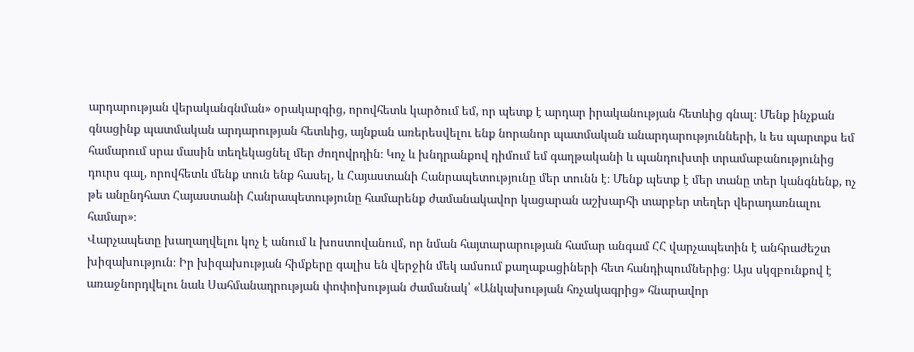արդարության վերականգնման» օրակարգից, որովհետև կարծում եմ, որ պետք է արդար իրականության հետևից գնալ։ Մենք ինչքան գնացինք պատմական արդարության հետևից, այնքան առերեսվելու ենք նորանոր պատմական անարդարությունների, և ես պարտքս եմ համարում սրա մասին տեղեկացնել մեր ժողովրդին։ Կոչ և խնդրանքով դիմում եմ գաղթականի և պանդուխտի տրամաբանությունից դուրս գալ, որովհետև մենք տուն ենք հասել, և Հայաստանի Հանրապետությունը մեր տունն է։ Մենք պետք է մեր տանը տեր կանգնենք, ոչ թե անընդհատ Հայաստանի Հանրապետությունը համարենք ժամանակավոր կացարան աշխարհի տարբեր տեղեր վերադառնալու համար»։
Վարչապետը խաղաղվելու կոչ է անում և խոստովանում, որ նման հայտարարության համար անգամ ՀՀ վարչապետին է անհրաժեշտ խիզախություն։ Իր խիզախության հիմքերը գալիս են վերջին մեկ ամսում քաղաքացիների հետ հանդիպումներից։ Այս սկզբունքով է առաջնորդվելու նաև Սահմանադրության փոփոխության ժամանակ՝ «Անկախության հռչակագրից» հնարավոր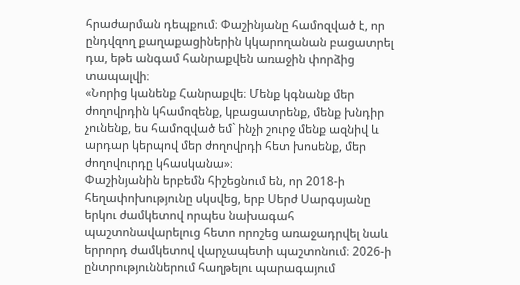հրաժարման դեպքում։ Փաշինյանը համոզված է, որ ընդվզող քաղաքացիներին կկարողանան բացատրել դա, եթե անգամ հանրաքվեն առաջին փորձից տապալվի։
«Նորից կանենք Հանրաքվե։ Մենք կգնանք մեր ժողովրդին կհամոզենք, կբացատրենք, մենք խնդիր չունենք, ես համոզված եմ` ինչի շուրջ մենք ազնիվ և արդար կերպով մեր ժողովրդի հետ խոսենք, մեր ժողովուրդը կհասկանա»։
Փաշինյանին երբեմն հիշեցնում են, որ 2018-ի հեղափոխությունը սկսվեց, երբ Սերժ Սարգսյանը երկու ժամկետով որպես նախագահ պաշտոնավարելուց հետո որոշեց առաջադրվել նաև երրորդ ժամկետով վարչապետի պաշտոնում։ 2026-ի ընտրություններում հաղթելու պարագայում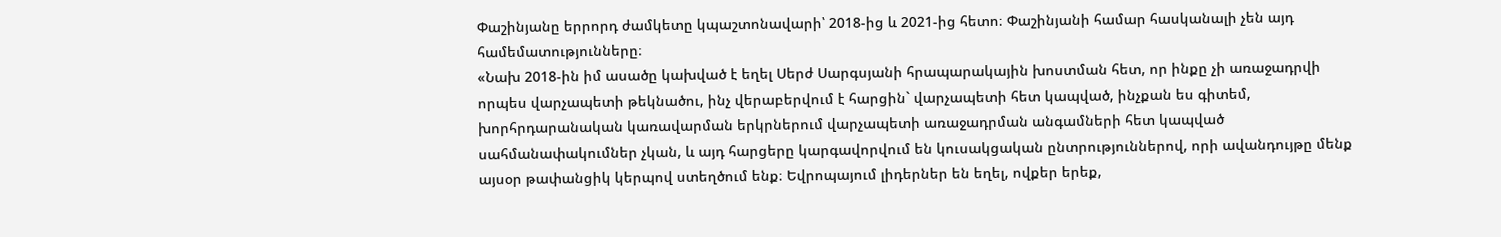Փաշինյանը երրորդ ժամկետը կպաշտոնավարի՝ 2018-ից և 2021-ից հետո։ Փաշինյանի համար հասկանալի չեն այդ համեմատությունները։
«Նախ 2018-ին իմ ասածը կախված է եղել Սերժ Սարգսյանի հրապարակային խոստման հետ, որ ինքը չի առաջադրվի որպես վարչապետի թեկնածու, ինչ վերաբերվում է հարցին` վարչապետի հետ կապված, ինչքան ես գիտեմ, խորհրդարանական կառավարման երկրներում վարչապետի առաջադրման անգամների հետ կապված սահմանափակումներ չկան, և այդ հարցերը կարգավորվում են կուսակցական ընտրություններով, որի ավանդույթը մենք այսօր թափանցիկ կերպով ստեղծում ենք։ Եվրոպայում լիդերներ են եղել, ովքեր երեք,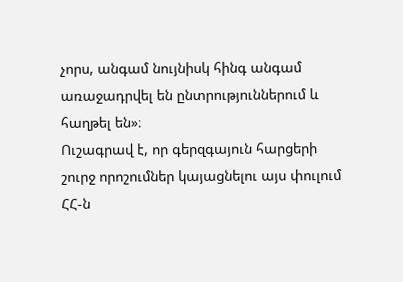չորս, անգամ նույնիսկ հինգ անգամ առաջադրվել են ընտրություններում և հաղթել են»։
Ուշագրավ է, որ գերզգայուն հարցերի շուրջ որոշումներ կայացնելու այս փուլում ՀՀ-ն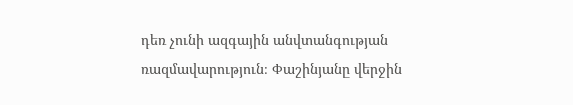դեռ չունի ազգային անվտանգության ռազմավարություն։ Փաշինյանը վերջին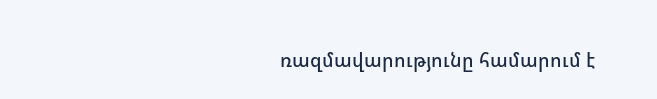ռազմավարությունը համարում է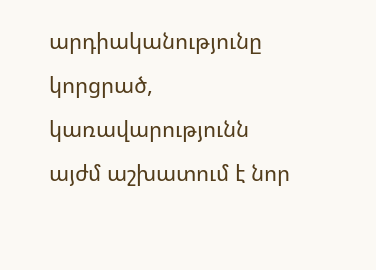արդիականությունը կորցրած, կառավարությունն այժմ աշխատում է նոր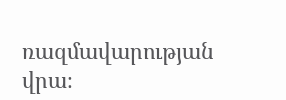ռազմավարության վրա։